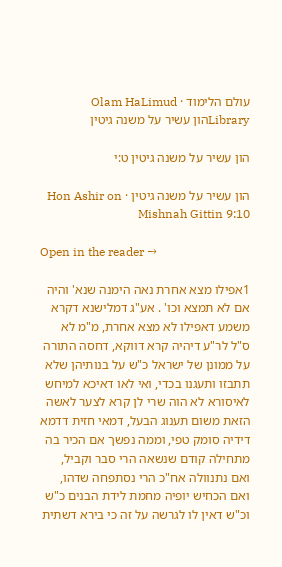עולם הלימוד · Olam HaLimud
Libraryהון עשיר על משנה גיטין

הון עשיר על משנה גיטין ט:י

הון עשיר על משנה גיטין · Hon Ashir on Mishnah Gittin 9:10

Open in the reader →

1אפילו מצא אחרת נאה הימנה שנא' והיה אם לא תמצא וכו' . אע"ג דמלישנא דקרא משמע דאפילו לא מצא אחרת, מ"מ לא ס"ל לר"ע דיהיה קרא דווקא, דחסה התורה על ממונן של ישראל כ"ש על בנותיהן שלא תתבזו ותעגנו בכדי, ואי לאו דאיכא למיחש לאיסורא לא הוה שרי לן קרא לצער לאשה הזאת משום תענוג הבעל, דמאי חזית דדמא דידיה סומק טפי, וממה נפשך אם הכיר בה מתחילה קודם שנשאה הרי סבר וקביל, ואם נתנוולה אח"כ הרי נסתפחה שדהו, ואם הכחיש יופיה מחמת לידת הבנים כ"ש וכ"ש דאין לו לגרשה על זה כי בירא דשתית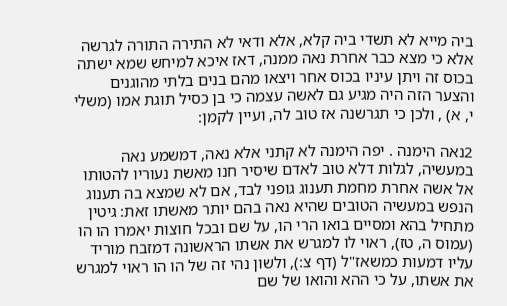ביה מייא לא תשדי ביה קלא, אלא ודאי לא התירה התורה לגרשה אלא כי מצא כבר אחרת נאה ממנה, דאז איכא למיחש שמא ישתה בכוס זה ויתן עיניו בכוס אחר ויצאו מהם בנים בלתי מהוגנים והצער הזה היה מגיע גם לאשה עצמה כי בן כסיל תוגת אמו (משלי י, א) , ולכן כי תגרשנה אז טוב לה, ועיין לקמן:

2נאה הימנה . יפה הימנה לא קתני אלא נאה, דמשמע נאה במעשיה, לגלות דלא טוב לאדם שיסיר חנו מאשת נעוריו להטותו אל אשה אחרת מחמת תענוג גופני לבד, אם לא שמצא בה תענוג הנפש במעשיה הטובים שהיא נאה בהם יותר מאשתו זאת: גיטין מתחיל בהא ומסיים בואו הרי הו, על שם ובכל חוצות יאמרו הו הו (עמוס ה, טז), ראוי לו למגרש את אשתו הראשונה דמזבח מוריד עליו דמעות כמשאז"ל (דף צ:), ולשון נהי זה של הו הו ראוי למגרש את אשתו, על כי ההא והואו של שם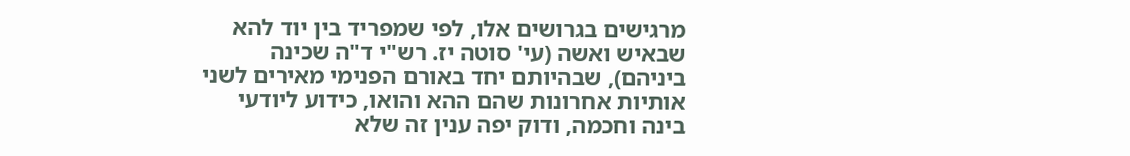מרגישים בגרושים אלו, לפי שמפריד בין יוד להא שבאיש ואשה (עי' סוטה יז. רש"י ד"ה שכינה ביניהם), שבהיותם יחד באורם הפנימי מאירים לשני אותיות אחרונות שהם ההא והואו, כידוע ליודעי בינה וחכמה, ודוק יפה ענין זה שלא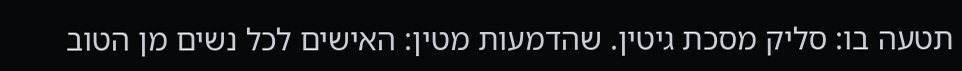תטעה בו: סליק מסכת גיטין. שהדמעות מטין: האישים לכל נשים מן הטוב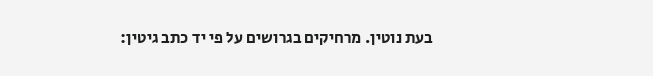בעת נוטין. מרחיקים בגרושים על פי יד כתב גיטין: